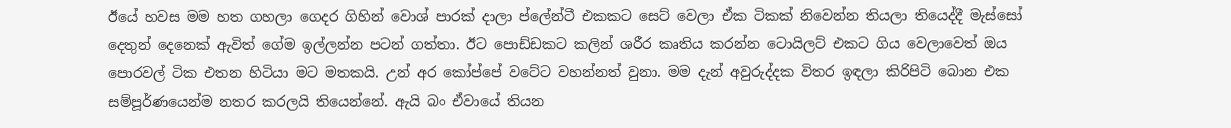ඊයේ හවස මම හත ගහලා ගෙදර ගිහින් වොශ් පාරක් දාලා ප්ලේන්ටී එකකට සෙට් වෙලා ඒක ටිකක් නිවෙන්න තියලා තියෙද්දී මැස්සෝ දෙතුන් දෙනෙක් ඇවිත් ගේම ඉල්ලන්න පටන් ගත්තා. ඊට පොඩ්ඩකට කලින් ශරීර කෘතිය කරන්න ටොයිලට් එකට ගිය වෙලාවෙත් ඔය පොරවල් ටික එතන හිටියා මට මතකයි. උන් අර කෝප්පේ වටේට වහන්නත් වුනා. මම දැන් අවුරුද්දක විතර ඉඳලා කිරිපිටි බොන එක සම්පූර්ණයෙන්ම නතර කරලයි තියෙන්නේ. ඇයි බං ඒවායේ තියන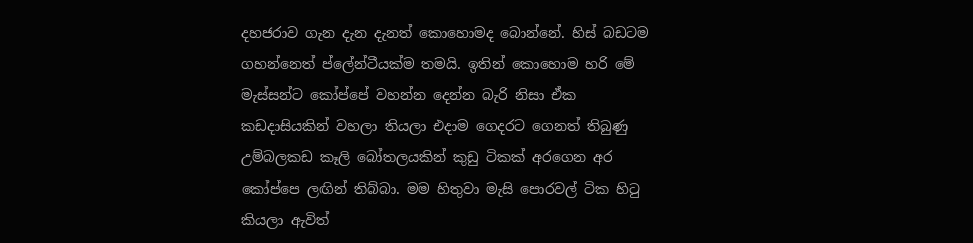දහජරාව ගැන දැන දැනත් කොහොමද බොන්නේ. හිස් බඩටම ගහන්නෙත් ප්ලේන්ටීයක්ම තමයි. ඉතින් කොහොම හරි මේ මැස්සන්ට කෝප්පේ වහන්න දෙන්න බැරි නිසා ඒක කඩදාසියකින් වහලා තියලා එදාම ගෙදරට ගෙනත් තිබුණු උම්බලකඩ කෑලි බෝතලයකින් කුඩු ටිකක් අරගෙන අර කෝප්පෙ ලඟින් තිබ්බා. මම හිතුවා මැසි පොරවල් ටික හිටු කියලා ඇවිත්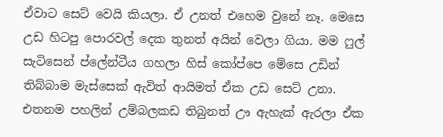ඒවාට සෙට් වෙයි කියලා. ඒ උනත් එහෙම වුනේ නෑ. මෙසෙ උඩ හිටපු පොරවල් දෙක තුනත් අයින් වෙලා ගියා. මම ෆුල් සැටිසෙන් ප්ලේන්ටීය ගහලා හිස් කෝප්පෙ මේසෙ උඩින් තිබ්බාම මැස්සෙක් ඇවිත් ආයිමත් ඒක උඩ සෙට් උනා. එතනම පහලින් උම්බලකඩ තිබුනත් ඌ ඇහැක් ඇරලා ඒක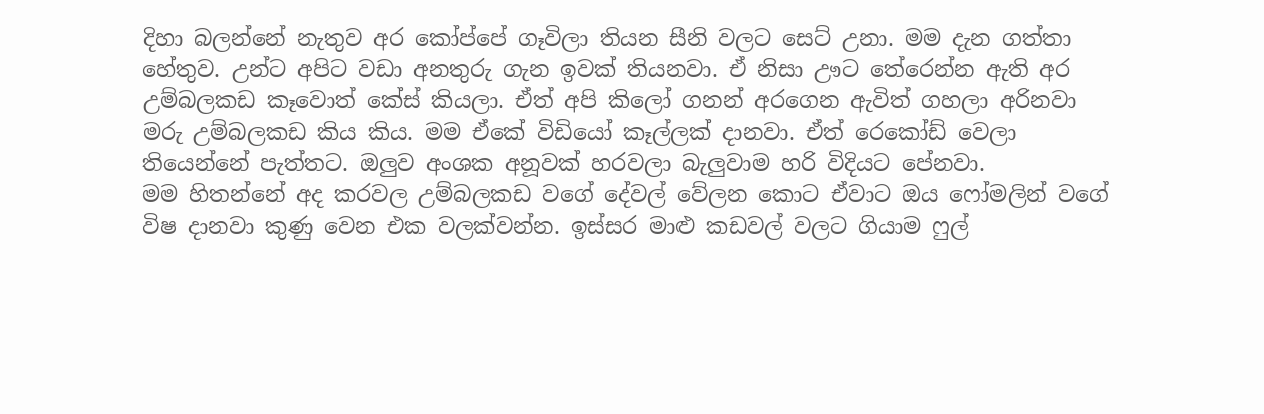දිහා බලන්නේ නැතුව අර කෝප්පේ ගෑවිලා තියන සීනි වලට සෙට් උනා. මම දැන ගත්තා හේතුව. උන්ට අපිට වඩා අනතුරු ගැන ඉවක් තියනවා. ඒ නිසා ඌට තේරෙන්න ඇති අර උම්බලකඩ කෑවොත් කේස් කියලා. ඒත් අපි කිලෝ ගනන් අරගෙන ඇවිත් ගහලා අරිනවා මරු උම්බලකඩ කිය කිය. මම ඒකේ විඩියෝ කෑල්ලක් දානවා. ඒත් රෙකෝඩ් වෙලා තියෙන්නේ පැත්තට. ඔලුව අංශක අනූවක් හරවලා බැලුවාම හරි විදියට පේනවා.
මම හිතන්නේ අද කරවල උම්බලකඩ වගේ දේවල් වේලන කොට ඒවාට ඔය ෆෝමලින් වගේ විෂ දානවා කුණු වෙන එක වලක්වන්න. ඉස්සර මාළු කඩවල් වලට ගියාම ෆුල්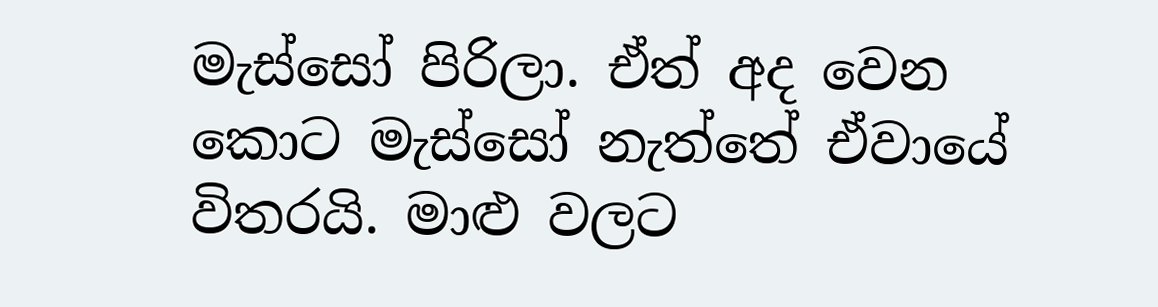මැස්සෝ පිරිලා. ඒත් අද වෙන කොට මැස්සෝ නැත්තේ ඒවායේ විතරයි. මාළු වලට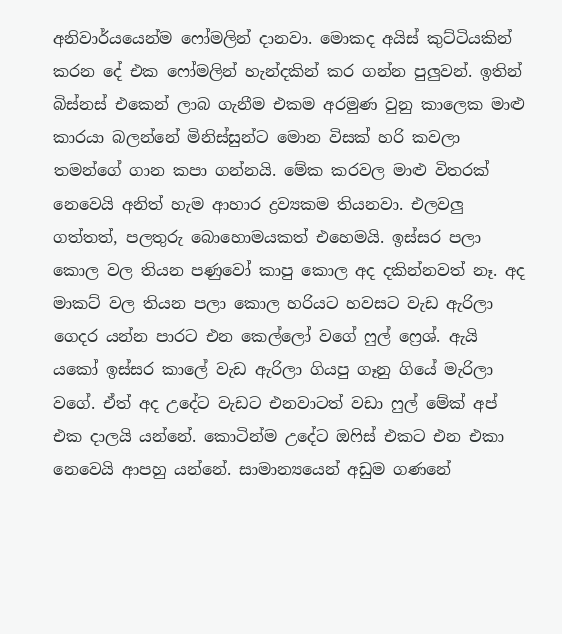අනිවාර්යයෙන්ම ෆෝමලින් දානවා. මොකද අයිස් කුට්ටියකින් කරන දේ එක ෆෝමලින් හැන්දකින් කර ගන්න පුලුවන්. ඉතින් බිස්නස් එකෙන් ලාබ ගැනීම එකම අරමුණ වුනු කාලෙක මාළු කාරයා බලන්නේ මිනිස්සුන්ට මොන විසක් හරි කවලා තමන්ගේ ගාන කපා ගන්නයි. මේක කරවල මාළු විතරක් නෙවෙයි අනිත් හැම ආහාර ද්‍රව්‍යකම තියනවා. එලවලු ගත්තත්, පලතුරු බොහොමයකත් එහෙමයි. ඉස්සර පලා කොල වල තියන පණුවෝ කාපු කොල අද දකින්නවත් නෑ. අද මාකට් වල තියන පලා කොල හරියට හවසට වැඩ ඇරිලා ගෙදර යන්න පාරට එන කෙල්ලෝ වගේ ෆුල් ෆ්‍රෙශ්. ඇයි යකෝ ඉස්සර කාලේ වැඩ ඇරිලා ගියපු ගෑනු ගියේ මැරිලා වගේ. ඒත් අද උදේට වැඩට එනවාටත් වඩා ෆුල් මේක් අප් එක දාලයි යන්නේ. කොටින්ම උදේට ඔෆිස් එකට එන එකා නෙවෙයි ආපහු යන්නේ. සාමාන්‍යයෙන් අඩුම ගණනේ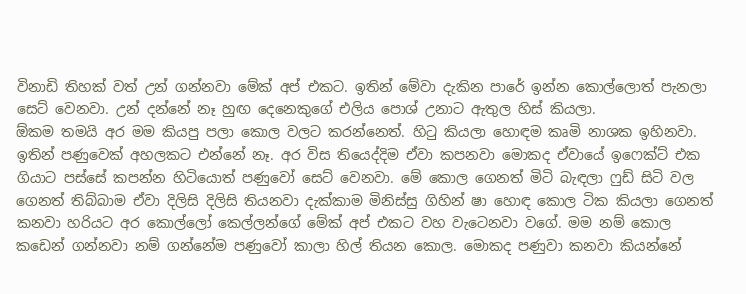විනාඩි තිහක් වත් උන් ගන්නවා මේක් අප් එකට. ඉතින් මේවා දැකින පාරේ ඉන්න කොල්ලොත් පැනලා සෙට් වෙනවා. උන් දන්නේ නෑ හුඟ දෙනෙකුගේ එලිය පොශ් උනාට ඇතුල හිස් කියලා.
ඕකම තමයි අර මම කියපු පලා කොල වලට කරන්නෙත්. හිටු කියලා හොඳම කෘමි නාශක ඉහිනවා. ඉතින් පණුවෙක් අහලකට එන්නේ නෑ. අර විස තියෙද්දිම ඒවා කපනවා මොකද ඒවායේ ඉෆෙක්ට් එක ගියාට පස්සේ කපන්න හිටියොත් පණුවෝ සෙට් වෙනවා. මේ කොල ගෙනත් මිටි බැඳලා ෆුඩ් සිටි වල ගෙනත් තිබ්බාම ඒවා දිලිසි දිලිසි තියනවා දැක්කාම මිනිස්සු ගිහින් ෂා හොඳ කොල ටික කියලා ගෙනත් කනවා හරියට අර කොල්ලෝ කෙල්ලන්ගේ මේක් අප් එකට වහ වැටෙනවා වගේ. මම නම් කොල කඩෙන් ගන්නවා නම් ගන්නේම පණුවෝ කාලා හිල් තියන කොල. මොකද පණුවා කනවා කියන්නේ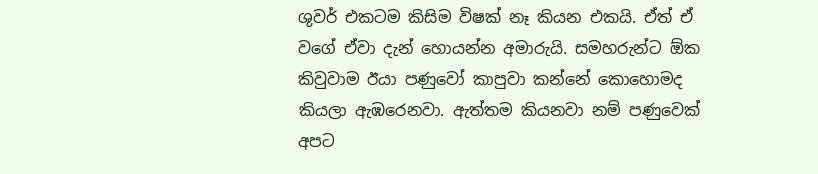ශුවර් එකටම කිසිම විෂක් නෑ කියන එකයි. ඒත් ඒ වගේ ඒවා දැන් හොයන්න අමාරුයි. සමහරුන්ට ඕක කිවුවාම ඊයා පණුවෝ කාපුවා කන්නේ කොහොමද කියලා ඇඹරෙනවා. ඇත්තම කියනවා නම් පණුවෙක් අපට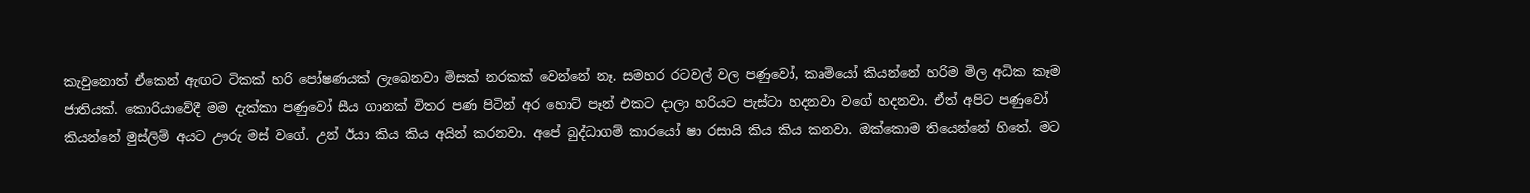කැවුනොත් ඒකෙන් ඇඟට ටිකක් හරි පෝෂණයක් ලැබෙනවා මිසක් නරකක් වෙන්නේ නෑ. සමහර රටවල් වල පණුවෝ, කෘමියෝ කියන්නේ හරිම මිල අධික කෑම ජාතියක්. කොරියාවේදී මම දැක්කා පණුවෝ සීය ගානක් විතර පණ පිටින් අර හොට් පෑන් එකට දාලා හරියට පැස්ටා හදනවා වගේ හදනවා. ඒත් අපිට පණුවෝ කියන්නේ මුස්ලිම් අයට ඌරු මස් වගේ. උන් ඊයා කිය කිය අයින් කරනවා. අපේ බුද්ධාගම් කාරයෝ ෂා රසායි කිය කිය කනවා. ඔක්කොම තියෙන්නේ හිතේ. මට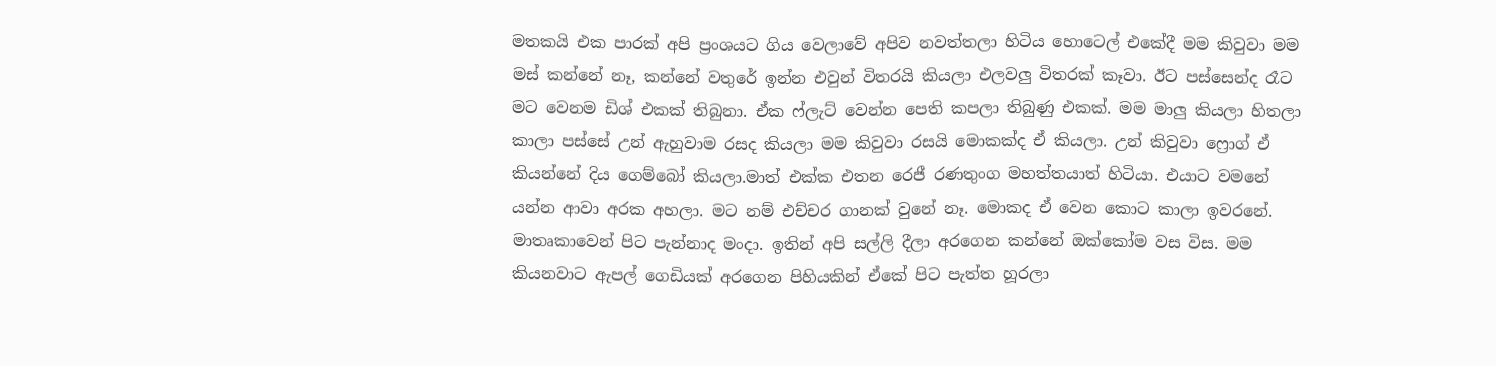මතකයි එක පාරක් අපි ප්‍රංශයට ගිය වෙලාවේ අපිව නවත්තලා හිටිය හොටෙල් එකේදී මම කිවුවා මම මස් කන්නේ නෑ, කන්නේ වතුරේ ඉන්න එවුන් විතරයි කියලා එලවලු විතරක් කෑවා. ඊට පස්සෙන්ද රෑට මට වෙනම ඩිශ් එකක් තිබුනා. ඒක ෆ්ලැට් වෙන්න පෙති කපලා තිබුණු එකක්. මම මාලු කියලා හිතලා කාලා පස්සේ උන් ඇහුවාම රසද කියලා මම කිවුවා රසයි මොකක්ද ඒ කියලා. උන් කිවුවා ෆ්‍රොග් ඒ කියන්නේ දිය ගෙම්බෝ කියලා.මාත් එක්ක එතන රෙජී රණතුංග මහත්තයාත් හිටියා. එයාට වමනේ යන්න ආවා අරක අහලා. මට නම් එච්චර ගානක් වුනේ නෑ. මොකද ඒ වෙන කොට කාලා ඉවරනේ.
මාතෘකාවෙන් පිට පැන්නාද මංදා. ඉතින් අපි සල්ලි දීලා අරගෙන කන්නේ ඔක්කෝම වස විස. මම කියනවාට ඇපල් ගෙඩියක් අරගෙන පිහියකින් ඒකේ පිට පැත්ත හූරලා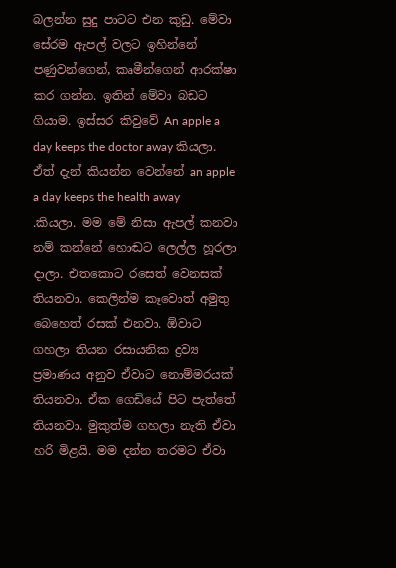බලන්න සුදු පාටට එන කුඩු. මේවා සේරම ඇපල් වලට ඉහින්නේ පණුවන්ගෙන්, කෘමීන්ගෙන් ආරක්ෂා කර ගන්න. ඉතින් මේවා බඩට ගියාම. ඉස්සර කිවුවේ An apple a day keeps the doctor away කියලා. ඒත් දැන් කියන්න වෙන්නේ an apple a day keeps the health away .කියලා. මම මේ නිසා ඇපල් කනවා නම් කන්නේ හොඬට ලෙල්ල හූරලා දාලා. එතකොට රසෙත් වෙනසක් තියනවා. කෙලින්ම කෑවොත් අමුතු බෙහෙත් රසක් එනවා. ඕවාට ගහලා තියන රසායනික ද්‍රව්‍ය ප්‍රමාණය අනුව ඒවාට නොම්මරයක් තියනවා. ඒක ගෙඩියේ පිට පැත්තේ තියනවා. මුකුත්ම ගහලා නැති ඒවා හරි මිළයි. මම දන්න තරමට ඒවා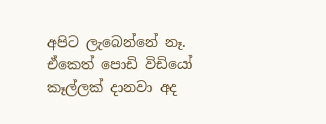අපිට ලැබෙන්නේ නෑ. ඒකෙත් පොඩි විඩියෝ කෑල්ලක් දානවා අද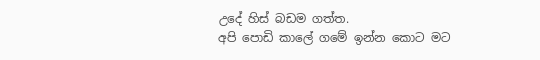උදේ හිස් බඩම ගත්ත.
අපි පොඩි කාලේ ගමේ ඉන්න කොට මට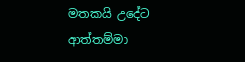මතකයි උදේට ආත්තම්මා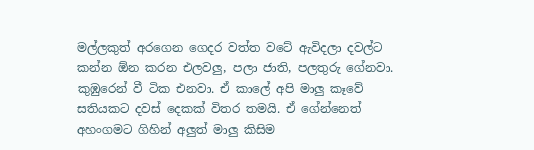මල්ලකුත් අරගෙන ගෙදර වත්ත වටේ ඇවිදලා දවල්ට කන්න ඕන කරන එලවලු, පලා ජාති, පලතුරු ගේනවා. කුඹුරෙන් වී ටික එනවා. ඒ කාලේ අපි මාලු කෑවේ සතියකට දවස් දෙකක් විතර තමයි. ඒ ගේන්නෙත් අහංගමට ගිහින් අලුත් මාලු කිසිම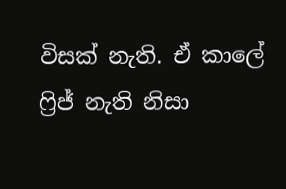විසක් නැති. ඒ කාලේ ෆ්‍රිජ් නැති නිසා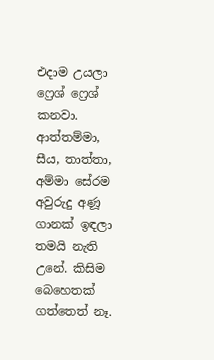එදාම උයලා ෆ්‍රෙශ් ෆ්‍රෙශ් කනවා. ආත්තම්මා, සීය, තාත්තා, අම්මා සේරම අවුරුදු අණූ ගානක් ඉඳලා තමයි නැති උනේ. කිසිම බෙහෙතක් ගත්තෙත් නෑ.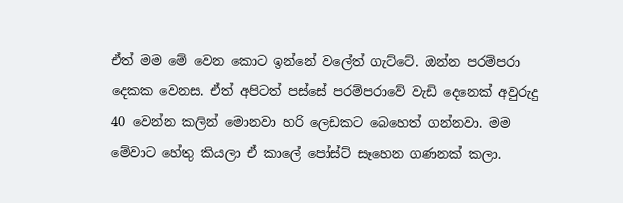ඒත් මම මේ වෙන කොට ඉන්නේ වලේත් ගැට්ටේ. ඔන්න පරම්පරා දෙකක වෙනස. ඒත් අපිටත් පස්සේ පරම්පරාවේ වැඩි දෙනෙක් අවුරුදු 40 වෙන්න කලින් මොනවා හරි ලෙඩකට බෙහෙත් ගන්නවා. මම මේවාට හේතු කියලා ඒ කාලේ පෝස්ට් සෑහෙන ගණනක් කලා.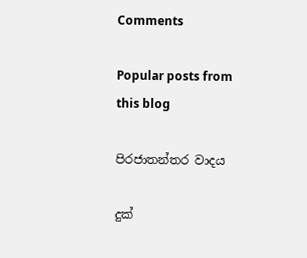Comments

Popular posts from this blog

පිරජාතන්තර වාදය

දුක්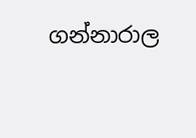ගන්නාරාල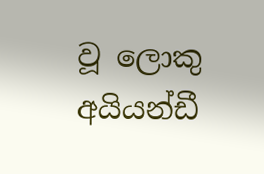වූ ලොකු අයියන්ඩී